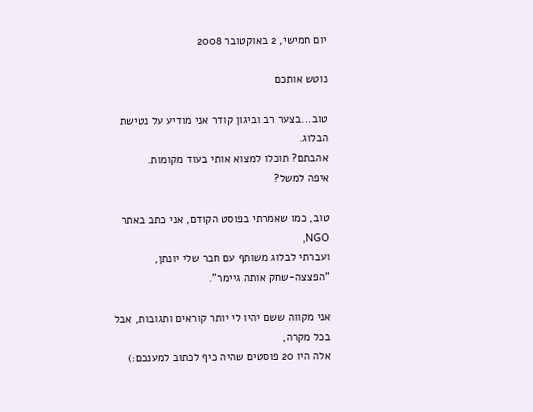יום חמישי, 2 באוקטובר 2008

נוטש אותכם

טוב...בצער רב וביגון קודר אני מודיע על נטישת הבלוג.
אהבתם? תוכלו למצוא אותי בעוד מקומות.
איפה למשל?

טוב, כמו שאמרתי בפוסט הקודם, אני כתב באתר NGO,
ועברתי לבלוג משותף עם חבר שלי יונתן, "הפצצה-שחק אותה גיימר".

אני מקווה ששם יהיו לי יותר קוראים ותגובות, אבל בכל מקרה,
אלה היו 20 פוסטים שהיה כיף לכתוב למענכם:)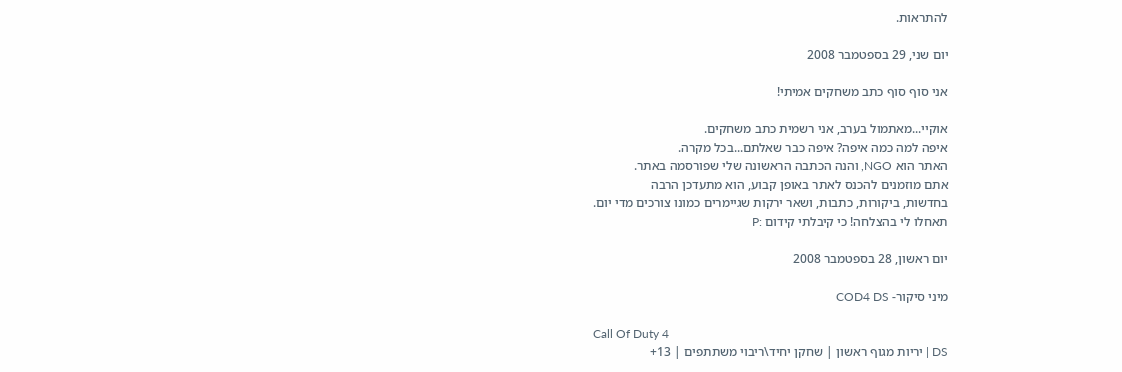להתראות.

יום שני, 29 בספטמבר 2008

אני סוף סוף כתב משחקים אמיתי!

אוקיי...מאתמול בערב, אני רשמית כתב משחקים.
איפה למה כמה איפה? איפה כבר שאלתם...בכל מקרה.
האתר הוא NGO, והנה הכתבה הראשונה שלי שפורסמה באתר.
אתם מוזמנים להכנס לאתר באופן קבוע, הוא מתעדכן הרבה
בחדשות, ביקורות, כתבות, ושאר ירקות שגיימרים כמונו צורכים מדי יום.
תאחלו לי בהצלחה! כי קיבלתי קידום :P

יום ראשון, 28 בספטמבר 2008

מיני סיקור- COD4 DS

Call Of Duty 4
DS | יריות מגוף ראשון | שחקן יחיד\ריבוי משתתפים | 13+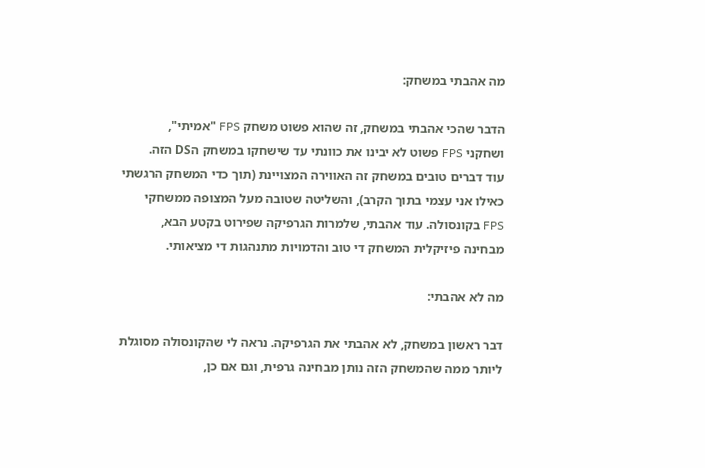מה אהבתי במשחק:

הדבר שהכי אהבתי במשחק, זה שהוא פשוט משחק FPS "אמיתי",
ושחקני FPS פשוט לא יבינו את כוונתי עד שישחקו במשחק הDS הזה.
עוד דברים טובים במשחק זה האווירה המצויינת (תוך כדי המשחק הרגשתי
כאילו אני עצמי בתוך הקרב), והשליטה שטובה מעל המצופה ממשחקי
FPS בקונסולה. עוד אהבתי, שלמרות הגרפיקה שפירוט בקטע הבא,
מבחינה פיזיקלית המשחק די טוב והדמויות מתנהגות די מציאותי.

מה לא אהבתי:

דבר ראשון במשחק, לא אהבתי את הגרפיקה. נראה לי שהקונסולה מסוגלת
ליותר ממה שהמשחק הזה נותן מבחינה גרפית, וגם אם כן,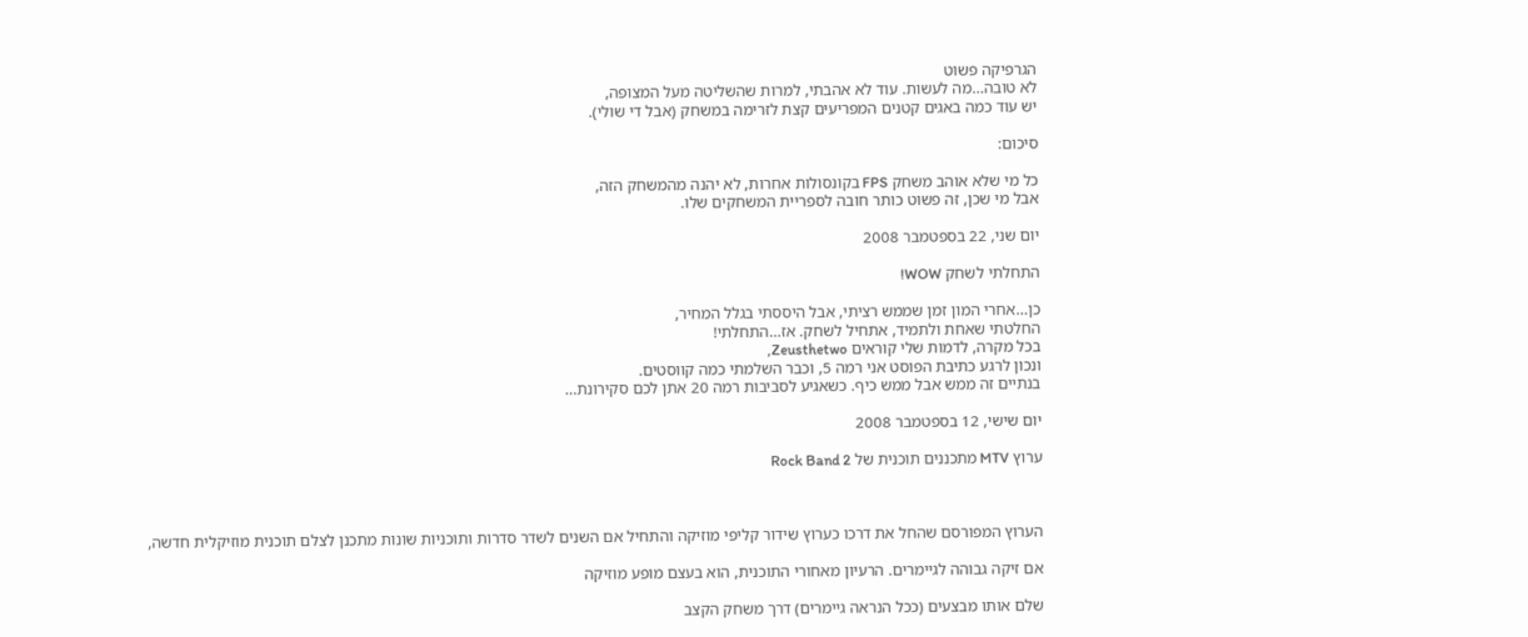הגרפיקה פשוט
לא טובה...מה לעשות. עוד לא אהבתי, למרות שהשליטה מעל המצופה,
יש עוד כמה באגים קטנים המפריעים קצת לזרימה במשחק (אבל די שולי).

סיכום:

כל מי שלא אוהב משחק FPS בקונסולות אחרות, לא יהנה מהמשחק הזה,
אבל מי שכן, זה פשוט כותר חובה לספריית המשחקים שלו.

יום שני, 22 בספטמבר 2008

התחלתי לשחק WOW!

כן...אחרי המון זמן שממש רציתי, אבל היססתי בגלל המחיר,
החלטתי שאחת ולתמיד, אתחיל לשחק. אז...התחלתי!
בכל מקרה, לדמות שלי קוראים Zeusthetwo,
ונכון לרגע כתיבת הפוסט אני רמה 5, וכבר השלמתי כמה קווסטים.
בנתיים זה ממש אבל ממש כיף. כשאגיע לסביבות רמה 20 אתן לכם סקירונת...

יום שישי, 12 בספטמבר 2008

ערוץ MTV מתכננים תוכנית של Rock Band 2



הערוץ המפורסם שהחל את דרכו כערוץ שידור קליפי מוזיקה והתחיל אם השנים לשדר סדרות ותוכניות שונות מתכנן לצלם תוכנית מוזיקלית חדשה,

אם זיקה גבוהה לגיימרים. הרעיון מאחורי התוכנית, הוא בעצם מופע מוזיקה

שלם אותו מבצעים (ככל הנראה גיימרים) דרך משחק הקצב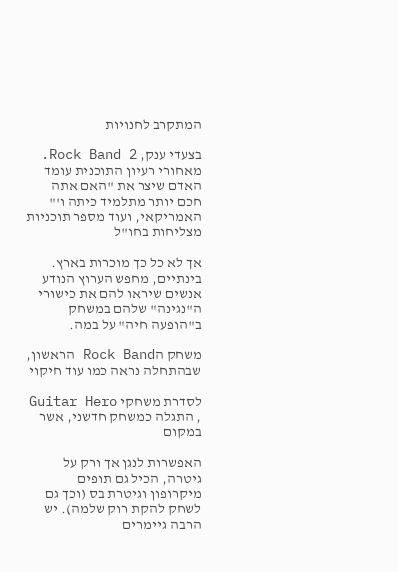המתקרב לחנויות

בצעדי ענק, Rock Band 2. מאחורי רעיון התוכנית עומד האדם שיצר את "האם אתה חכם יותר מתלמיד כיתה ו'" האמריקאי, ועוד מספר תוכניות מצליחות בחו"ל

אך לא כל כך מוכרות בארץ. בינתיים, מחפש הערוץ הנודע אנשים שיראו להם את כישורי ה"נגינה" שלהם במשחק ב"הופעה חיה" על במה.

משחק הRock Band הראשון, שבהתחלה נראה כמו עוד חיקוי

לסדרת משחקי Guitar Hero , התגלה כמשחק חדשני, אשר במקום

האפשרות לנגן אך ורק על גיטרה, הכיל גם תופים מיקרופון וגיטרת בס (וכך גם לשחק להקת רוק שלמה). יש הרבה גיימרים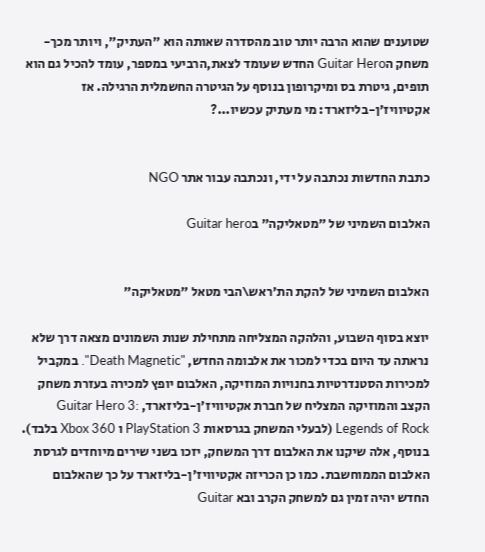שטוענים שהוא הרבה יותר טוב מהסדרה שאותה הוא "העתיק", ויותר מכך- משחק הGuitar Hero החדש שעומד לצאת,הרביעי במספר, עומד להכיל גם הוא תופים, גיטרת בס ומיקרופון בנוסף על הגיטרה החשמלית הרגילה. אז אקטיוויז'ן-בליזארד: מי מעתיק עכשיו...?


כתבת החדשות נכתבה על ידי, ונכתבה עבור אתר NGO

האלבום השמיני של "מטאליקה" בGuitar hero


האלבום השמיני של להקת הת'ראש\הבי מטאל "מטאליקה"

יוצא בסוף השבוע, והלהקה המצליחה מתחילת שנות השמונים מצאה דרך שלא נראתה עד היום בכדי למכור את אלבומה החדש, "Death Magnetic". במקביל למכירות הסטנדרטיות בחנויות המוזיקה, האלבום יופץ למכירה בעזרת משחק הקצב והמוזיקה המצליח של חברת אקטיוויז'ן-בליזארד, Guitar Hero 3: Legends of Rock (לבעלי המשחק בגרסאות PlayStation 3 ו Xbox 360 בלבד). בנוסף, אלה שיקנו את האלבום דרך המשחק, יזכו בשני שירים מיוחדים לגרסת האלבום הממוחשבת. כמו כן הכריזה אקטיוויז'ן-בליזארד על כך שהאלבום החדש יהיה זמין גם למשחק הקרב ובא Guitar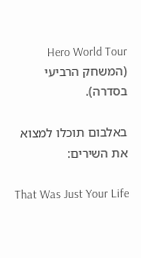Hero World Tour (המשחק הרביעי בסדרה).

באלבום תוכלו למצוא את השירים:

That Was Just Your Life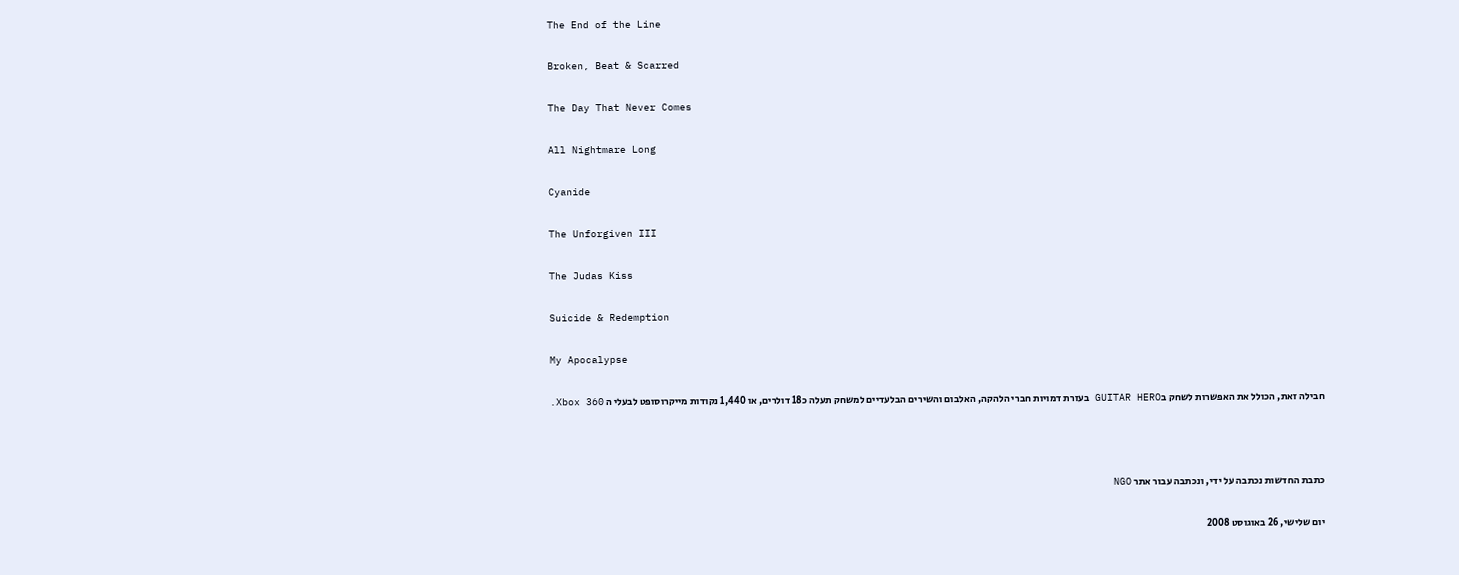The End of the Line

Broken, Beat & Scarred

The Day That Never Comes

All Nightmare Long

Cyanide

The Unforgiven III

The Judas Kiss

Suicide & Redemption

My Apocalypse

חבילה זאת, הכולל את האפשרות לשחק בGUITAR HERO בעזרת דמויות חברי הלהקה, האלבום והשירים הבלעדיים למשחק תעלה כ18 דולרים, או 1,440 נקודות מייקרוסופט לבעלי ה Xbox 360.



כתבת החדשות נכתבה על ידי, ונכתבה עבור אתר NGO

יום שלישי, 26 באוגוסט 2008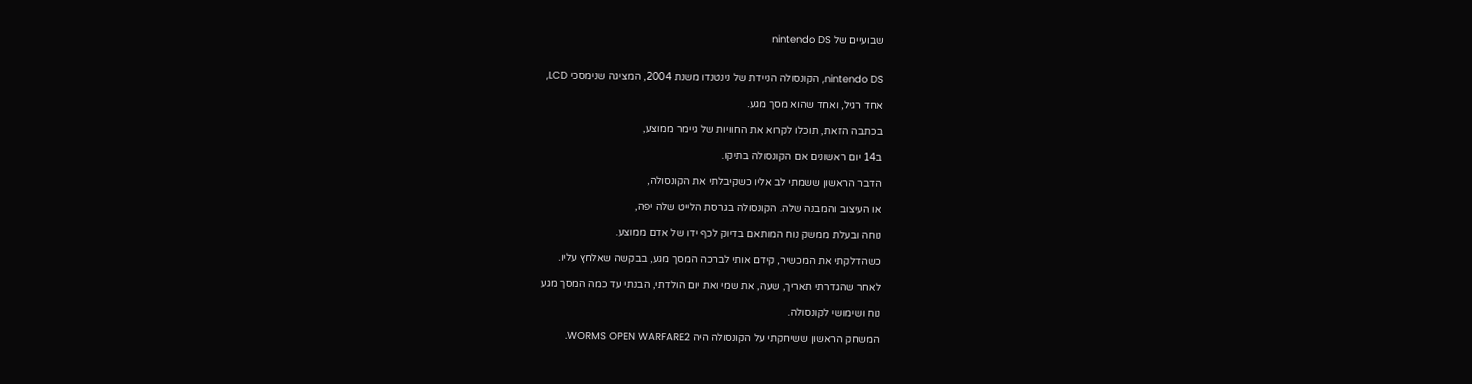שבועיים של nintendo DS


nintendo DS, הקונסולה הניידת של נינטנדו משנת 2004, המציגה שנימסכי LCD,

אחד רגיל, ואחד שהוא מסך מגע.

בכתבה הזאת, תוכלו לקרוא את החוויות של גיימר ממוצע,

ב14 יום ראשונים אם הקונסולה בתיקו.

הדבר הראשון ששמתי לב אליו כשקיבלתי את הקונסולה,

או העיצוב והמבנה שלה. הקונסולה בגרסת הלייט שלה יפה,

נוחה ובעלת ממשק נוח המותאם בדיוק לכף ידו של אדם ממוצע.

כשהדלקתי את המכשיר, קידם אותי לברכה המסך מגע, בבקשה שאלחץ עליו.

לאחר שהגדרתי תאריך, שעה, את שמי ואת יום הולדתי, הבנתי עד כמה המסך מגע

נוח ושימושי לקונסולה.

המשחק הראשון ששיחקתי על הקונסולה היה WORMS OPEN WARFARE2.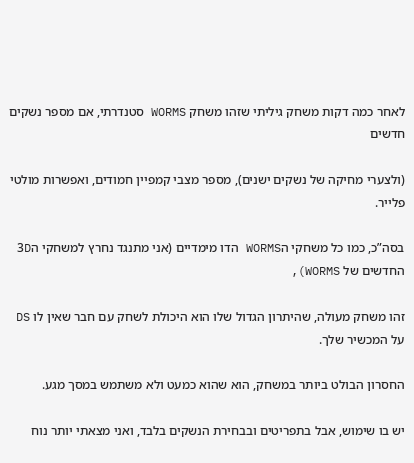לאחר כמה דקות משחק גיליתי שזהו משחק WORMS סטנדרתי, אם מספר נשקים חדשים

(ולצערי מחיקה של נשקים ישנים), מספר מצבי קמפיין חמודים, ואפשרות מולטי פלייר.

בסה”כ, כמו כל משחקי הWORMS הדו מימדיים (אני מתנגד נחרץ למשחקי ה3D החדשים של WORMS),

זהו משחק מעולה, שהיתרון הגדול שלו הוא היכולת לשחק עם חבר שאין לו DS על המכשיר שלך.

החסרון הבולט ביותר במשחק, הוא שהוא כמעט ולא משתמש במסך מגע.

יש בו שימוש, אבל בתפריטים ובבחירת הנשקים בלבד, ואני מצאתי יותר נוח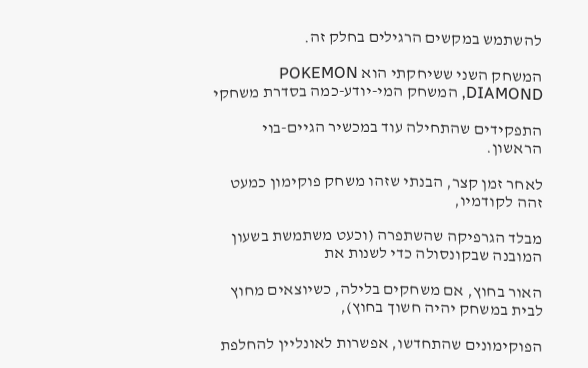להשתמש במקשים הרגילים בחלק זה.

המשחק השני ששיחקתי הוא POKEMON DIAMOND, המשחק המי-יודע-כמה בסדרת משחקי

התפקידים שהתחילה עוד במכשיר הגיים-בוי הראשון.

לאחר זמן קצר, הבנתי שזהו משחק פוקימון כמעט זהה לקודמיו,

מבלד הגרפיקה שהשתפרה (וכעט משתמשת בשעון המובנה שבקונסולה כדי לשנות את

האור בחוץ, אם משחקים בלילה, כשיוצאים מחוץ לבית במשחק יהיה חשוך בחוץ),

הפוקימונים שהתחדשו, אפשרות לאונליין להחלפת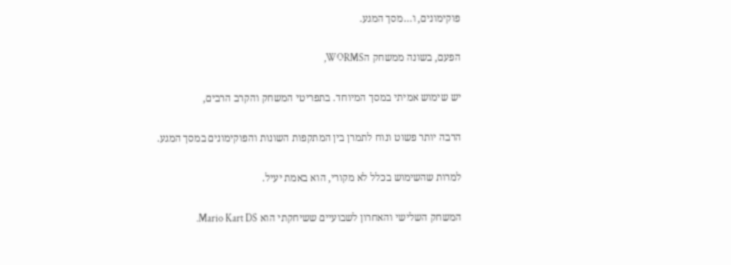פוקימונים, ו…מסך המגע.

הפעם, בשונה ממשחק הWORMS,

יש שימוש אמיתי במסך המיוחד. בתפריטי המשחק והקרב הרבים,

הרבה יותר פשוט ונוח לתמרן בין המתקפות השונות והפוקימונים במסך המגע.

למרות שהשימוש בכלל לא מקורי, הוא באמת יעיל.

המשחק השלישי והאחרון לשבועיים ששיחקתי הוא Mario Kart DS.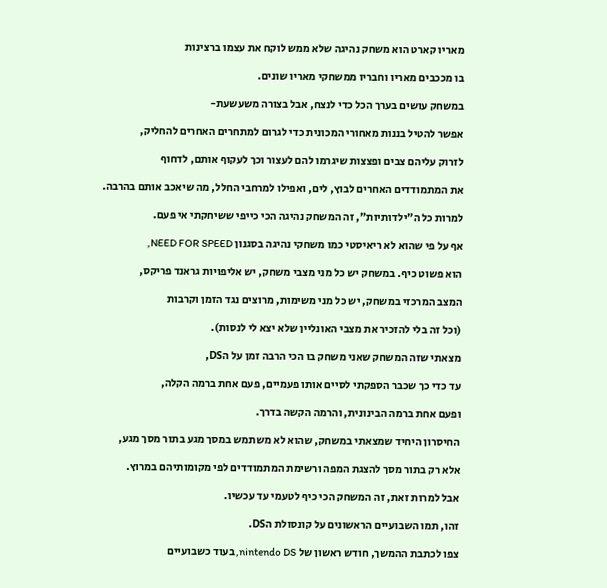מאריו קארט הוא משחק נהיגה שלא ממש לוקח את עצמו ברצינות

בו מככבים מאריו וחבריו ממשחקי מאריו שונים.

במשחק עושים בערך הכל כדי לנצח, אבל בצורה משעשעת-

אפשר להטיל בננות מאחורי המכונית כדי לגרום למתחרים האחרים להחליק,

לזרוק עליהם צבים ופצצות שיגרמו להם לעצור וכך לעקוף אותם, לדחוף

את המתמודדים האחרים לבוץ, לים, ואפילו למרחבי החלל, מה שיאכב אותם בהרבה.

למרות כל ה”ילדותיות”, זה המשחק נהיגה הכי כייפי ששיחקתי אי פעם.

אף על פי שהוא לא ריאיסטי כמו משחקי נהיגה בסגנון NEED FOR SPEED,

הוא פשוט כיף. במשחק יש כל מני מצבי משחק, יש אליפויות גראנד פריקס,

המצב המרכזי במשחק, יש כל מני משימות, מרוצים נגד הזמן וקרבות

(וכל זה בלי להזכיר את מצבי האונליין שלא יצא לי לנסות).

מצאתי שזה המשחק שאני משחק בו הכי הרבה זמן על הDS,

עד כדי כך שכבר הספקתי לסיים אותו פעמיים, פעם אחת ברמה הקלה,

ופעם אחת ברמה הבינונית, והרמה הקשה בדרך.

החיסרון היחיד שמצאתי במשחק, שהוא לא משתמש במסך מגע בתור מסך מגע,

אלא רק בתור מסך להצגת המפה ורשימת המתמודדים לפי מקומותיהם במרוץ.

אבל למרות זאת, זה המשחק הכי כיף לטעמי עד עכשיו.

זהו, תמו השבועיים הראשונים על קונסולת הDS.

צפו לכתבת ההמשך, חודש ראשון של nintendo DS, בעוד כשבועיים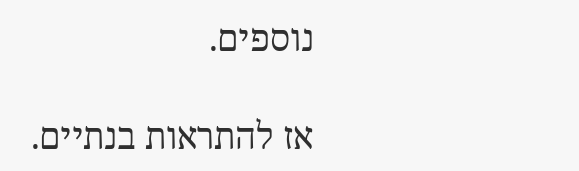נוספים.

אז להתראות בנתיים.